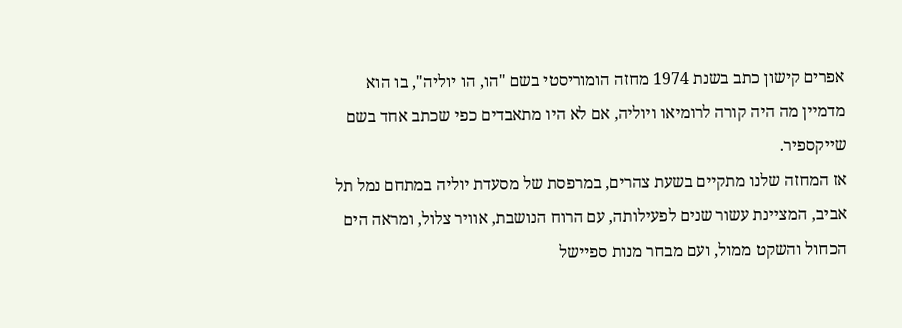אפרים קישון כתב בשנת 1974 מחזה הומוריסטי בשם "הו, הו יוליה", בו הוא
מדמיין מה היה קורה לרומיאו ויוליה, אם לא היו מתאבדים כפי שכתב אחד בשם שייקספיר.
אז המחזה שלנו מתקיים בשעת צהרים, במרפסת של מסעדת יוליה במתחם נמל תל אביב, המציינת עשור שנים לפעילותה, עם הרוח הנושבת, אוויר צלול, ומראה הים הכחול והשקט ממול, ועם מבחר מנות ספיישל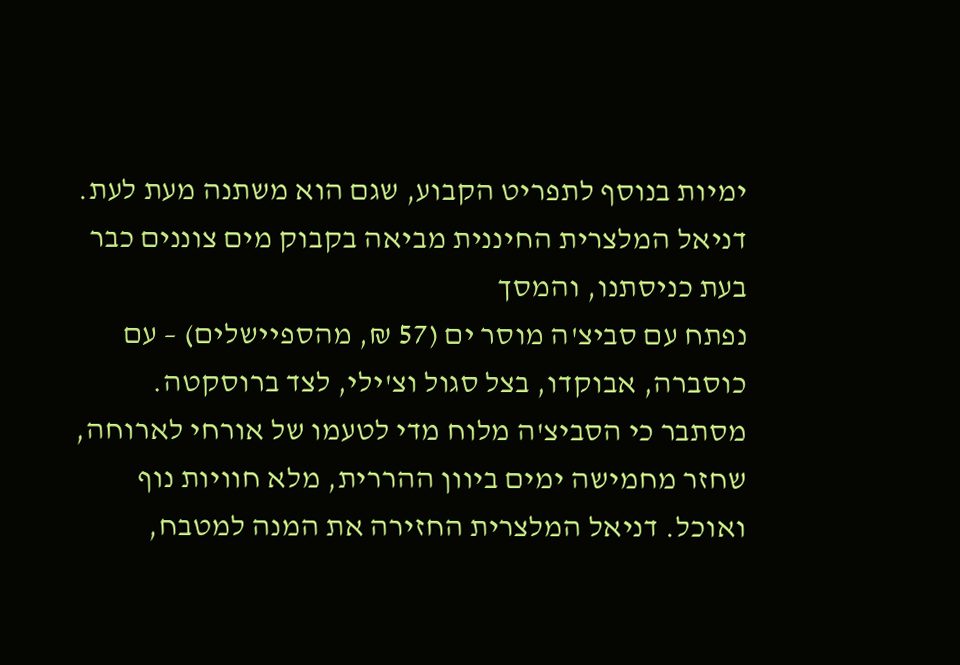ימיות בנוסף לתפריט הקבוע, שגם הוא משתנה מעת לעת.
דניאל המלצרית החיננית מביאה בקבוק מים צוננים כבר בעת כניסתנו, והמסך
נפתח עם סביצ'ה מוסר ים (57 ₪, מהספיישלים) – עם כוסברה, אבוקדו, בצל סגול וצ'ילי, לצד ברוסקטה.
מסתבר כי הסביצ'ה מלוח מדי לטעמו של אורחי לארוחה, שחזר מחמישה ימים ביוון ההררית, מלא חוויות נוף ואוכל. דניאל המלצרית החזירה את המנה למטבח,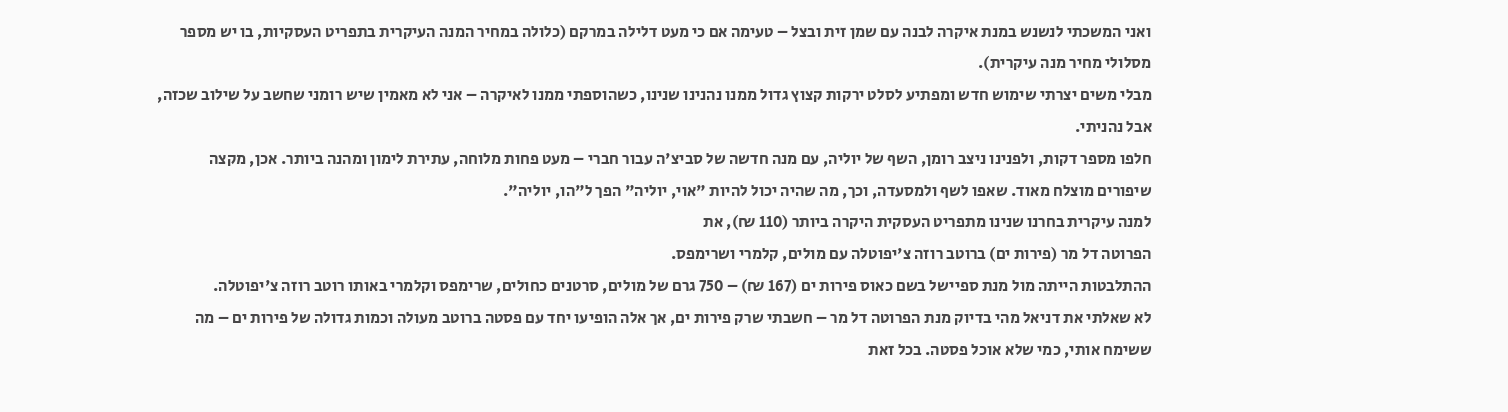ואני המשכתי לנשנש במנת איקרה לבנה עם שמן זית ובצל – טעימה אם כי מעט דלילה במרקם (כלולה במחיר המנה העיקרית בתפריט העסקיות, בו יש מספר מסלולי מחיר מנה עיקרית).
מבלי משים יצרתי שימוש חדש ומפתיע לסלט ירקות קצוץ גדול ממנו נהנינו שנינו, כשהוספתי ממנו לאיקרה – אני לא מאמין שיש רומני שחשב על שילוב שכזה, אבל נהניתי.
חלפו מספר דקות, ולפנינו ניצב רומן, השף של יוליה, עם מנה חדשה של סביצ'ה עבור חברי – מעט פחות מלוחה, עתירת לימון ומהנה ביותר. אכן, מקצה שיפורים מוצלח מאוד. שאפו לשף ולמסעדה, וכך, מה שהיה יכול להיות "אוי, יוליה" הפך ל"הו, יוליה".
למנה עיקרית בחרנו שנינו מתפריט העסקית היקרה ביותר (110 ₪), את
הפרוטה דל מר (פירות ים) ברוטב רוזה צ'יפוטלה עם מולים, קלמרי ושרימפס.
ההתלבטות הייתה מול מנת ספיישל בשם כאוס פירות ים (167 ₪) – 750 גרם של מולים, סרטנים כחולים, שרימפס וקלמרי באותו רוטב רוזה צ'יפוטלה.
לא שאלתי את דניאל מהי בדיוק מנת הפרוטה דל מר – חשבתי שרק פירות ים, אך אלה הופיעו יחד עם פסטה ברוטב מעולה וכמות גדולה של פירות ים – מה ששימח אותי, כמי שלא אוכל פסטה. בכל זאת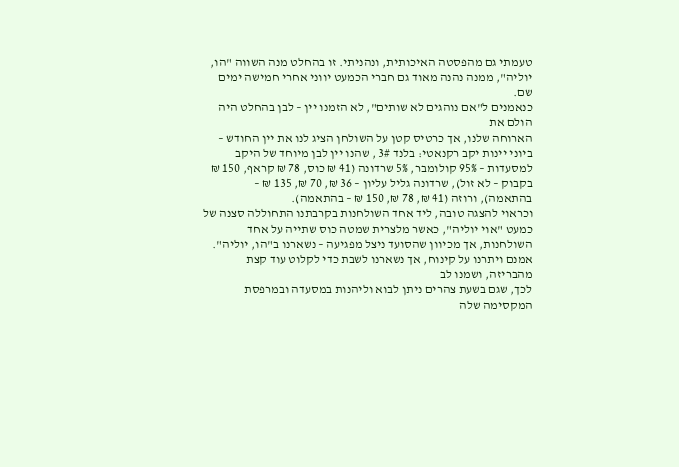טעמתי גם מהפסטה האיכותית, ונהניתי. זו בהחלט מנה השווה "הו, יוליה", ממנה נהנה מאוד גם חברי הכמעט יווני אחרי חמישה ימים שם.
כנאמנים ל"אם נוהגים לא שותים", לא הזמנו יין – לבן בהחלט היה הולם את
הארוחה שלנו, אך כרטיס קטן על השולחן הציג לנו את יין החודש – ביוני יינות יקב רקנאטי: בלנד 3# , שהנו יין לבן מיוחד של היקב למסעדות – 95% קולומבר, 5% שרדונה (41 ₪ כוס, 78 ₪ קראף, 150 ₪ בקבוק – לא זול), שרדונה גליל עליון – 36 ₪, 70 ₪, 135 ₪ – בהתאמה), ורוזה (41 ₪, 78 ₪, 150 ₪ – בהתאמה).
וכראוי להצגה טובה, ליד אחד השולחנות בקרבתנו התחוללה סצנה של כמעט "אוי יוליה", כאשר מלצרית שמטה כוס שתייה על אחד השולחנות, אך מכיוון שהסועד ניצל מפגיעה – נשארנו ב"הו, יוליה".
אמנם ויתרנו על קינוח, אך נשארנו לשבת כדי לקלוט עוד קצת מהבריזה, ושמנו לב
לכך, שגם בשעת צהרים ניתן לבוא וליהנות במסעדה ובמרפסת המקסימה שלה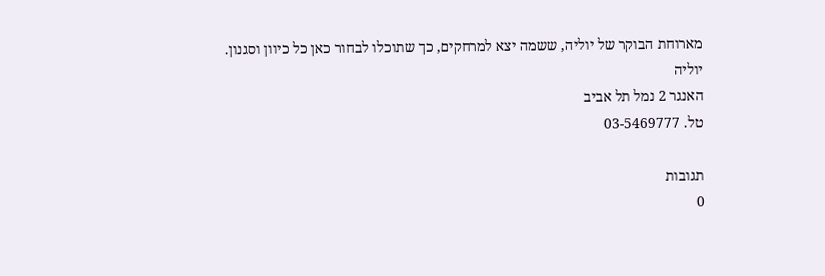מארוחת הבוקר של יוליה, ששמה יצא למרחקים, כך שתוכלו לבחור כאן כל כיוון וסגנון.
יוליה
האנגר 2 נמל תל אביב
טל. 03-5469777

תגובות
0